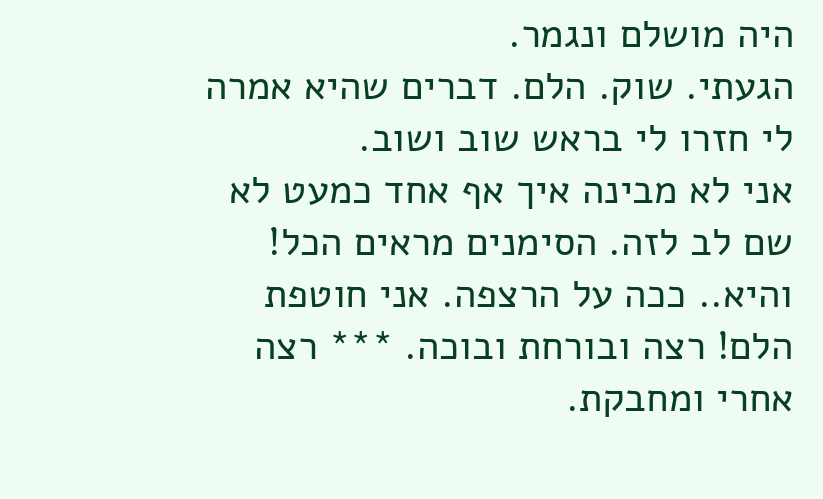היה מושלם ונגמר.
הגעתי. שוק. הלם. דברים שהיא אמרה לי חזרו לי בראש שוב ושוב.
אני לא מבינה איך אף אחד כמעט לא שם לב לזה. הסימנים מראים הכל!
והיא.. ככה על הרצפה. אני חוטפת הלם! רצה ובורחת ובוכה. *** רצה אחרי ומחבקת.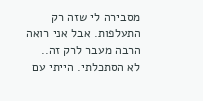מסבירה לי שזה רק התעלפות. אבל אני רואה הרבה מעבר לרק זה..
לא הסתכלתי. הייתי עם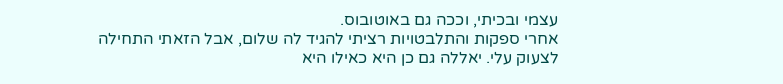עצמי ובכיתי, וככה גם באוטובוס.
אחרי ספקות והתלבטויות רציתי להגיד לה שלום, אבל הזאתי התחילה לצעוק עלי. יאללה גם כן היא כאילו היא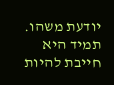יודעת משהו. תמיד היא חייבת להיות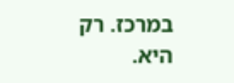במרכז. רק היא.